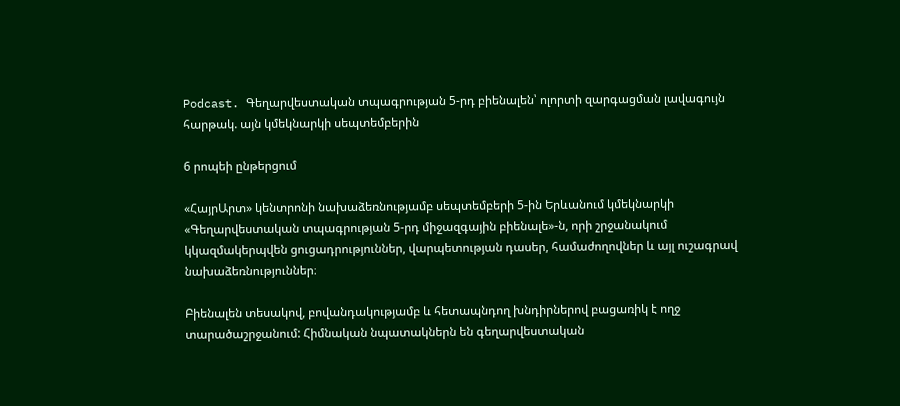Podcast. Գեղարվեստական տպագրության 5-րդ բիենալեն՝ ոլորտի զարգացման լավագույն հարթակ. այն կմեկնարկի սեպտեմբերին

6 րոպեի ընթերցում

«ՀայրԱրտ» կենտրոնի նախաձեռնությամբ սեպտեմբերի 5-ին Երևանում կմեկնարկի «Գեղարվեստական տպագրության 5-րդ միջազգային բիենալե»-ն, որի շրջանակում կկազմակերպվեն ցուցադրություններ, վարպետության դասեր, համաժողովներ և այլ ուշագրավ նախաձեռնություններ։

Բիենալեն տեսակով, բովանդակությամբ և հետապնդող խնդիրներով բացառիկ է ողջ տարածաշրջանում: Հիմնական նպատակներն են գեղարվեստական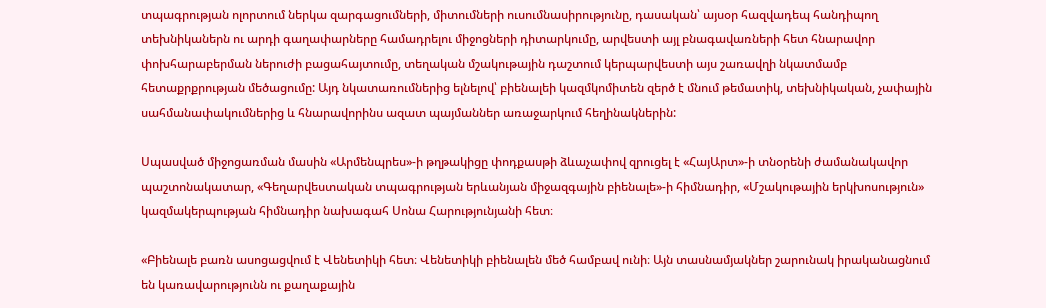տպագրության ոլորտում ներկա զարգացումների, միտումների ուսումնասիրությունը, դասական՝ այսօր հազվադեպ հանդիպող տեխնիկաներն ու արդի գաղափարները համադրելու միջոցների դիտարկումը, արվեստի այլ բնագավառների հետ հնարավոր փոխհարաբերման ներուժի բացահայտումը, տեղական մշակութային դաշտում կերպարվեստի այս շառավղի նկատմամբ հետաքրքրության մեծացումը: Այդ նկատառումներից ելնելով՝ բիենալեի կազմկոմիտեն զերծ է մնում թեմատիկ, տեխնիկական, չափային սահմանափակումներից և հնարավորինս ազատ պայմաններ առաջարկում հեղինակներին:

Սպասված միջոցառման մասին «Արմենպրես»-ի թղթակիցը փոդքասթի ձևաչափով զրուցել է «ՀայԱրտ»-ի տնօրենի ժամանակավոր պաշտոնակատար, «Գեղարվեստական տպագրության երևանյան միջազգային բիենալե»-ի հիմնադիր, «Մշակութային երկխոսություն» կազմակերպության հիմնադիր նախագահ Սոնա Հարությունյանի հետ։

«Բիենալե բառն ասոցացվում է Վենետիկի հետ։ Վենետիկի բիենալեն մեծ համբավ ունի։ Այն տասնամյակներ շարունակ իրականացնում են կառավարությունն ու քաղաքային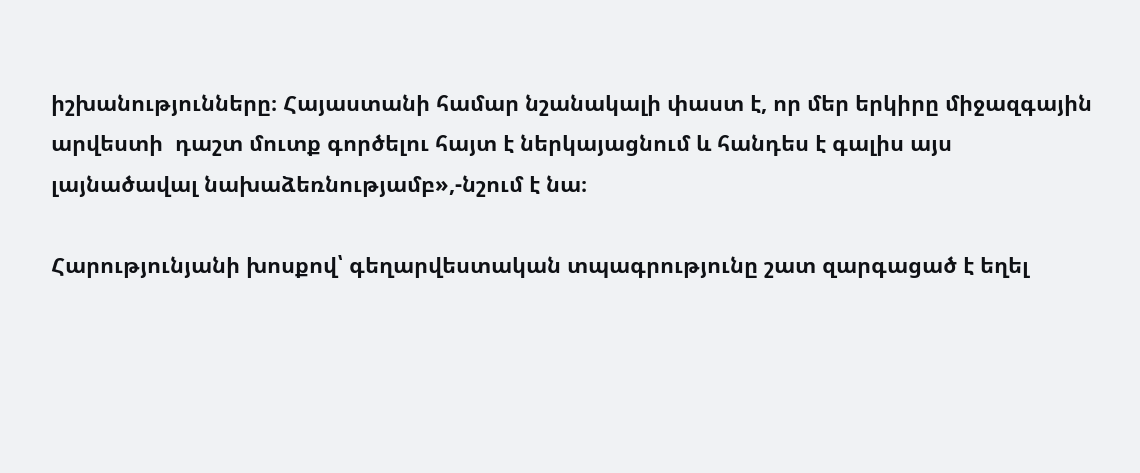իշխանությունները։ Հայաստանի համար նշանակալի փաստ է, որ մեր երկիրը միջազգային արվեստի  դաշտ մուտք գործելու հայտ է ներկայացնում և հանդես է գալիս այս լայնածավալ նախաձեռնությամբ»,-նշում է նա։

Հարությունյանի խոսքով՝ գեղարվեստական տպագրությունը շատ զարգացած է եղել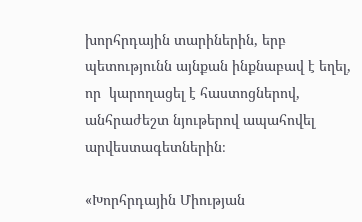խորհրդային տարիներին, երբ պետությունն այնքան ինքնաբավ է եղել, որ  կարողացել է հաստոցներով, անհրաժեշտ նյութերով ապահովել արվեստագետներին։

«Խորհրդային Միության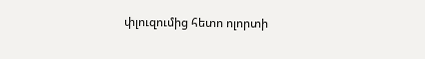փլուզումից հետո ոլորտի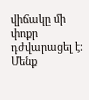վիճակը մի փոքր դժվարացել է։ Մենք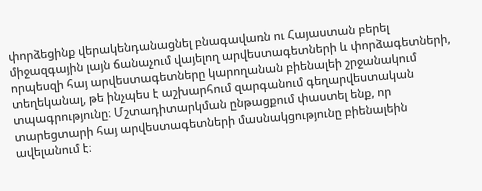փորձեցինք վերակենդանացնել բնագավառն ու Հայաստան բերել միջազգային լայն ճանաչում վայելող արվեստագետների և փորձագետների, որպեսզի հայ արվեստագետները կարողանան բիենալեի շրջանակում տեղեկանալ, թե ինչպես է աշխարհում զարգանում գեղարվեստական տպագրությունը։ Մշտադիտարկման ընթացքում փաստել ենք, որ տարեցտարի հայ արվեստագետների մասնակցությունը բիենալեին ավելանում է։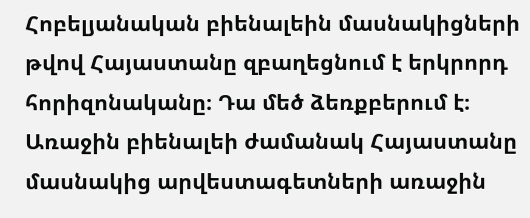Հոբելյանական բիենալեին մասնակիցների թվով Հայաստանը զբաղեցնում է երկրորդ հորիզոնականը։ Դա մեծ ձեռքբերում է։ Առաջին բիենալեի ժամանակ Հայաստանը մասնակից արվեստագետների առաջին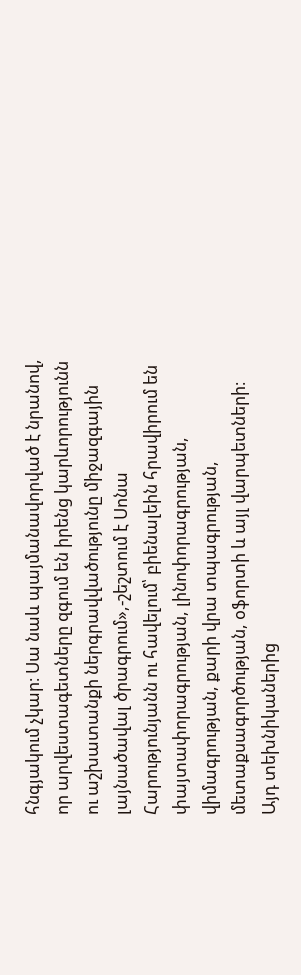հնգյակում չկար։ Սա նաև պայմանավորված է նրանով, որ արվեստագետները զգում են իրենց կարևորությունն ու աշխատանքի ներգրավվածությունը միջազգային լայնածավալ ծրագրում»,-շեշտում է Սոնա Հարությունյանն ու հավելում՝ բիենալեին հրավիրում են փայտափորագրության, լինոփորագրության, վիմագրության, քարի վրա տպագրության, մետաքսագործության, օֆորտի և այլ վարպետների։ Այդ տեխնիկաներից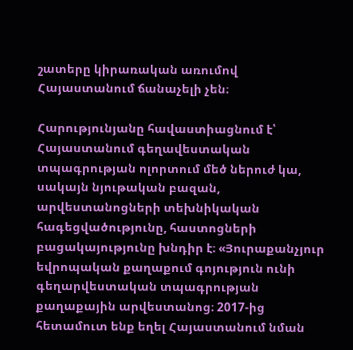շատերը կիրառական առումով Հայաստանում ճանաչելի չեն։

Հարությունյանը հավաստիացնում է՝ Հայաստանում գեղավեստական տպագրության ոլորտում մեծ ներուժ կա, սակայն նյութական բազան, արվեստանոցների տեխնիկական հագեցվածությունը, հաստոցների բացակայությունը խնդիր է։ «Յուրաքանչյուր եվրոպական քաղաքում գոյություն ունի գեղարվեստական տպագրության քաղաքային արվեստանոց։ 2017-ից հետամուտ ենք եղել Հայաստանում նման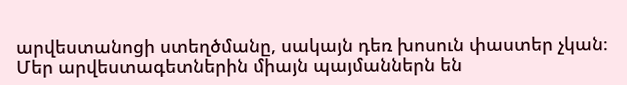արվեստանոցի ստեղծմանը, սակայն դեռ խոսուն փաստեր չկան։  Մեր արվեստագետներին միայն պայմաններն են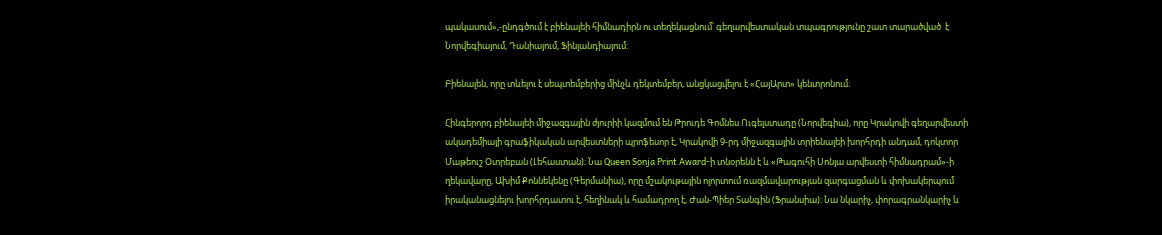պակասում»,-ընդգծում է բիենալեի հիմնադիրն ու տեղեկացնում՝ գեղարվեստական տպագրությունը շատ տարածված  է Նորվեգիայում, Դանիայում, Ֆինլանդիայում։

Բիենալեն, որը տևելու է սեպտեմբերից մինչև դեկտեմբեր, անցկացվելու է «ՀայԱրտ» կենտրոնում։

Հինգերորդ բիենալեի միջազգային ժյուրիի կազմում են Թրուդե Գոմնես Ուգելստադը (Նորվեգիա), որը Կրակովի գեղարվեստի ակադեմիայի գրաֆիկական արվեստների պրոֆեսոր է, Կրակովի 9-րդ միջազգային տրիենալեի խորհրդի անդամ, դոկտոր Մաթեուշ Օտրեբան (Լեհաստան)։ Նա Queen Sonja Print Award-ի տնօրենն է և «Թագուհի Սոնյա արվեստի հիմնադրամ»-ի ղեկավարը, Ախիմ Քոննեկենը (Գերմանիա), որը մշակութային ոլորտում ռազմավարության զարգացման և փոխակերպում իրականացնելու խորհրդատու է, հեղինակ և համադրող է, Ժան-Պիեր Տանգին (Ֆրանսիա)։ Նա նկարիչ, փորագրանկարիչ և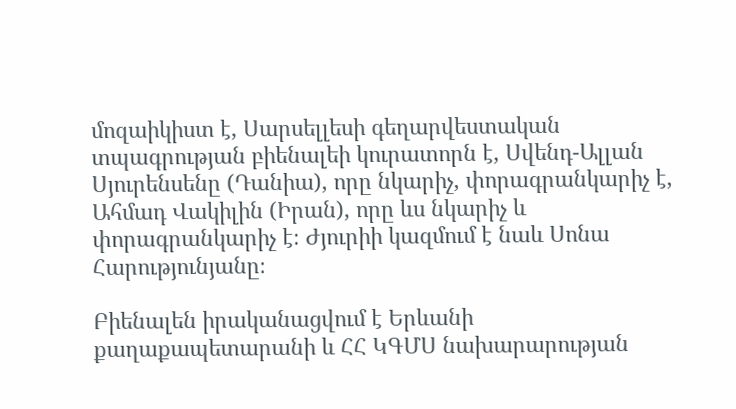մոզաիկիստ է, Սարսելլեսի գեղարվեստական տպագրության բիենալեի կուրատորն է, Սվենդ-Ալլան Սյուրենսենը (Դանիա), որը նկարիչ, փորագրանկարիչ է, Ահմադ Վակիլին (Իրան), որը ևս նկարիչ և փորագրանկարիչ է։ Ժյուրիի կազմում է նաև Սոնա Հարությունյանը։

Բիենալեն իրականացվում է Երևանի քաղաքապետարանի և ՀՀ ԿԳՄՍ նախարարության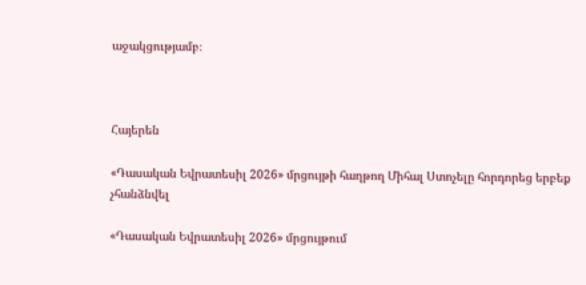աջակցությամբ։



Հայերեն

«Դասական Եվրատեսիլ 2026» մրցույթի հաղթող Միհալ Ստոչելը հորդորեց երբեք չհանձնվել

«Դասական Եվրատեսիլ 2026» մրցույթում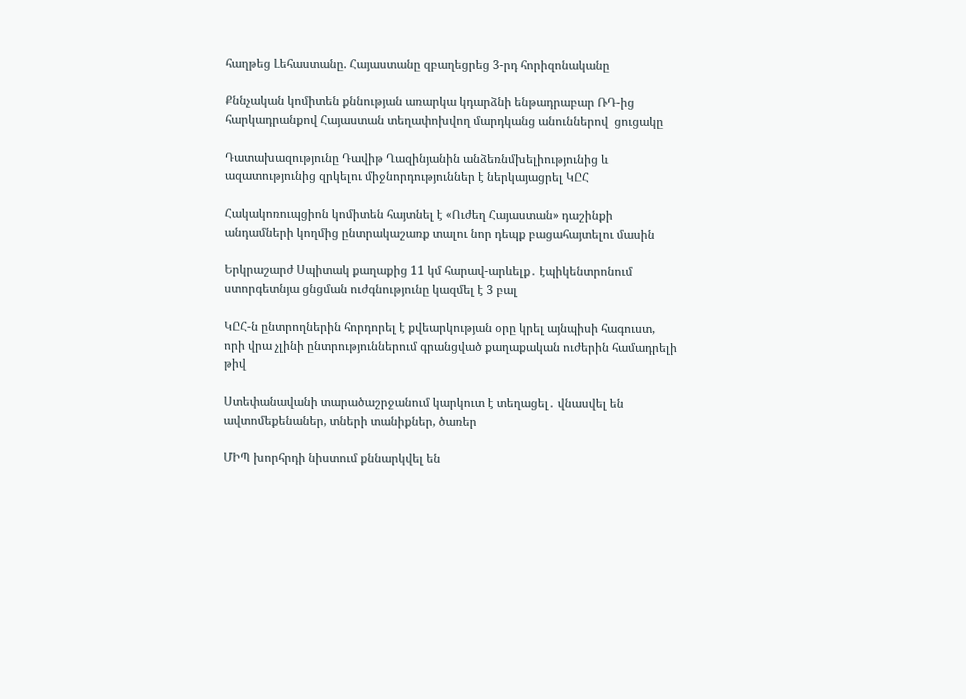հաղթեց Լեհաստանը. Հայաստանը զբաղեցրեց 3-րդ հորիզոնականը

Քննչական կոմիտեն քննության առարկա կդարձնի ենթադրաբար ՌԴ-ից հարկադրանքով Հայաստան տեղափոխվող մարդկանց անուններով  ցուցակը

Դատախազությունը Դավիթ Ղազինյանին անձեռնմխելիությունից և ազատությունից զրկելու միջնորդություններ է ներկայացրել ԿԸՀ

Հակակոռուպցիոն կոմիտեն հայտնել է «Ուժեղ Հայաստան» դաշինքի անդամների կողմից ընտրակաշառք տալու նոր դեպք բացահայտելու մասին

Երկրաշարժ Սպիտակ քաղաքից 11 կմ հարավ-արևելք․ էպիկենտրոնում ստորգետնյա ցնցման ուժգնությունը կազմել է 3 բալ

ԿԸՀ-ն ընտրողներին հորդորել է քվեարկության օրը կրել այնպիսի հագուստ, որի վրա չլինի ընտրություններում գրանցված քաղաքական ուժերին համադրելի թիվ

Ստեփանավանի տարածաշրջանում կարկուտ է տեղացել․ վնասվել են ավտոմեքենաներ, տների տանիքներ, ծառեր

ՄԻՊ խորհրդի նիստում քննարկվել են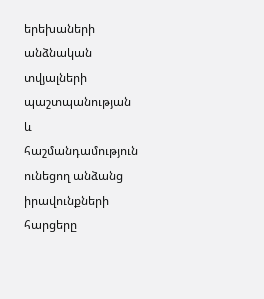երեխաների անձնական տվյալների պաշտպանության և հաշմանդամություն ունեցող անձանց իրավունքների հարցերը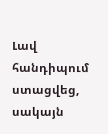Լավ հանդիպում ստացվեց, սակայն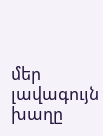մեր լավագույն խաղը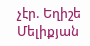չէր. Եղիշե Մելիքյան